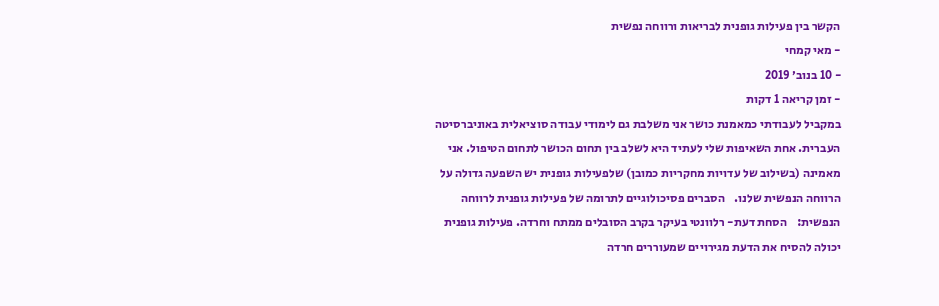הקשר בין פעילות גופנית לבריאות ורווחה נפשית
- מאי קמחי
- 10 בנוב׳ 2019
- זמן קריאה 1 דקות
במקביל לעבודתי כמאמנת כושר אני משלבת גם לימודי עבודה סוציאלית באוניברסיטה העברית. אחת השאיפות שלי לעתיד היא לשלב בין תחום הכושר לתחום הטיפול. אני מאמינה (בשילוב של עדויות מחקריות כמובן) שלפעילות גופנית יש השפעה גדולה על הרווחה הנפשית שלנו.    הסברים פסיכולוגיים לתרומה של פעילות גופנית לרווחה הנפשית:    הסחת דעת- רלוונטי בעיקר בקרב הסובלים ממתח וחרדה. פעילות גופנית יכולה להסיח את הדעת מגירויים שמעוררים חרדה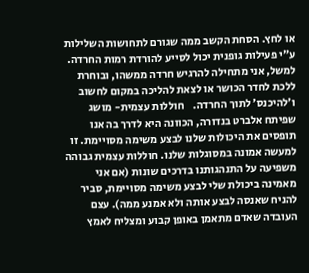או לחץ. הסחת הקשב ממה שגורם לתחושות השלילות ע״י פעילות גופנית יכול לסייע להורדת רמות החרדה. למשל, אני מתחילה להרגיש חרדה ממשהו, ובוחרת ללכת לחדר הכושר או לצאת להליכה במקום לחשוב ו׳להיכנס׳ לתוך החרדה.    חוללות עצמית- מושג שפיתח אלברט בנדורה, הכוונה היא לדרך בה אנו תופסים את היכולות שלנו לבצע משימה מסויימת. זו למעשה אמונה במסוגלות שלנו. חוללות עצמית גבוהה משפיעה על התנהגותנו בדרכים שונות (אם אני מאמינה ביכולת שלי לבצע משימה מסויימת, סביר להניח שאנסה לבצע אותה ולא אמנע ממה). עצם העובדה שאדם מתאמן באופן קבוע ומצליח לאמץ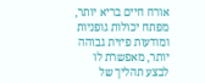אורח חיים בריא יותר, מפתח יכולות גופניות ומודעות פיזית גבוהה יותר, מאפשרת לו לבצע תהליך של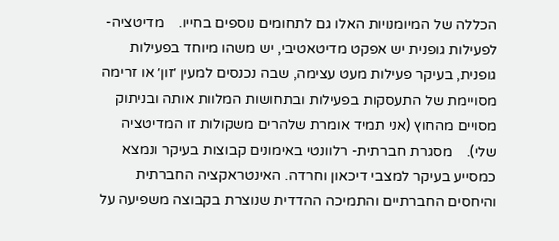הכללה של המיומנויות האלו גם לתחומים נוספים בחייו.    מדיטציה- לפעילות גופנית יש אפקט מדיטאטיבי, יש משהו מיוחד בפעילות גופנית, בעיקר פעילות מעט עצימה, שבה נכנסים למעין ׳זון׳ או זרימה מסויימת של התעסקות בפעילות ובתחושות המלוות אותה ובניתוק מסויים מהחוץ (אני תמיד אומרת שלהרים משקולות זו המדיטציה שלי).    מסגרת חברתית- רלוונטי באימונים קבוצות בעיקר ונמצא כמסייע בעיקר למצבי דיכאון וחרדה. האינטראקציה החברתית והיחסים החברתיים והתמיכה ההדדית שנוצרת בקבוצה משפיעה על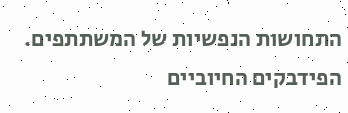התחושות הנפשיות של המשתתפים. הפידבקים החיוביים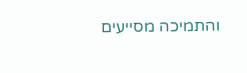והתמיכה מסייעים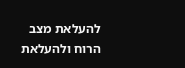להעלאת מצב הרוח ולהעלאת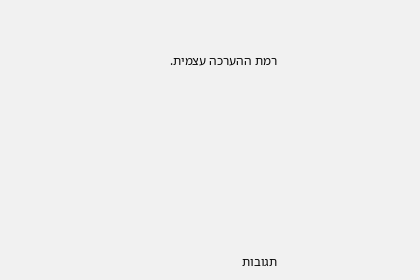רמת ההערכה עצמית.











תגובות